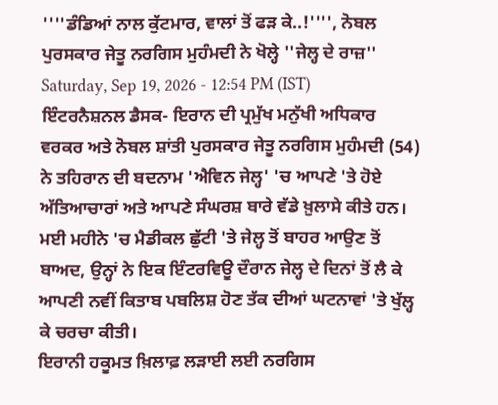''''ਡੰਡਿਆਂ ਨਾਲ ਕੁੱਟਮਾਰ, ਵਾਲਾਂ ਤੋਂ ਫੜ ਕੇ..!'''', ਨੋਬਲ ਪੁਰਸਕਾਰ ਜੇਤੂ ਨਰਗਿਸ ਮੁਹੰਮਦੀ ਨੇ ਖੋਲ੍ਹੇ ''ਜੇਲ੍ਹ ਦੇ ਰਾਜ਼''
Saturday, Sep 19, 2026 - 12:54 PM (IST)
ਇੰਟਰਨੈਸ਼ਨਲ ਡੈਸਕ- ਇਰਾਨ ਦੀ ਪ੍ਰਮੁੱਖ ਮਨੁੱਖੀ ਅਧਿਕਾਰ ਵਰਕਰ ਅਤੇ ਨੋਬਲ ਸ਼ਾਂਤੀ ਪੁਰਸਕਾਰ ਜੇਤੂ ਨਰਗਿਸ ਮੁਹੰਮਦੀ (54) ਨੇ ਤਹਿਰਾਨ ਦੀ ਬਦਨਾਮ 'ਐਵਿਨ ਜੇਲ੍ਹ' 'ਚ ਆਪਣੇ 'ਤੇ ਹੋਏ ਅੱਤਿਆਚਾਰਾਂ ਅਤੇ ਆਪਣੇ ਸੰਘਰਸ਼ ਬਾਰੇ ਵੱਡੇ ਖ਼ੁਲਾਸੇ ਕੀਤੇ ਹਨ। ਮਈ ਮਹੀਨੇ 'ਚ ਮੈਡੀਕਲ ਛੁੱਟੀ 'ਤੇ ਜੇਲ੍ਹ ਤੋਂ ਬਾਹਰ ਆਉਣ ਤੋਂ ਬਾਅਦ, ਉਨ੍ਹਾਂ ਨੇ ਇਕ ਇੰਟਰਵਿਊ ਦੌਰਾਨ ਜੇਲ੍ਹ ਦੇ ਦਿਨਾਂ ਤੋਂ ਲੈ ਕੇ ਆਪਣੀ ਨਵੀਂ ਕਿਤਾਬ ਪਬਲਿਸ਼ ਹੋਣ ਤੱਕ ਦੀਆਂ ਘਟਨਾਵਾਂ 'ਤੇ ਖੁੱਲ੍ਹ ਕੇ ਚਰਚਾ ਕੀਤੀ।
ਇਰਾਨੀ ਹਕੂਮਤ ਖ਼ਿਲਾਫ਼ ਲੜਾਈ ਲਈ ਨਰਗਿਸ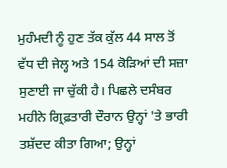ਮੁਹੰਮਦੀ ਨੂੰ ਹੁਣ ਤੱਕ ਕੁੱਲ 44 ਸਾਲ ਤੋਂ ਵੱਧ ਦੀ ਜੇਲ੍ਹ ਅਤੇ 154 ਕੋੜਿਆਂ ਦੀ ਸਜ਼ਾ ਸੁਣਾਈ ਜਾ ਚੁੱਕੀ ਹੈ। ਪਿਛਲੇ ਦਸੰਬਰ ਮਹੀਨੇ ਗ੍ਰਿਫ਼ਤਾਰੀ ਦੌਰਾਨ ਉਨ੍ਹਾਂ 'ਤੇ ਭਾਰੀ ਤਸ਼ੱਦਦ ਕੀਤਾ ਗਿਆ; ਉਨ੍ਹਾਂ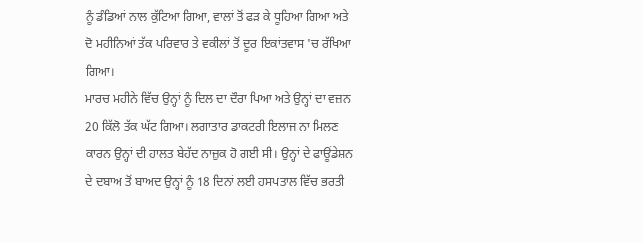ਨੂੰ ਡੰਡਿਆਂ ਨਾਲ ਕੁੱਟਿਆ ਗਿਆ, ਵਾਲਾਂ ਤੋਂ ਫੜ ਕੇ ਧੂਹਿਆ ਗਿਆ ਅਤੇ ਦੋ ਮਹੀਨਿਆਂ ਤੱਕ ਪਰਿਵਾਰ ਤੇ ਵਕੀਲਾਂ ਤੋਂ ਦੂਰ ਇਕਾਂਤਵਾਸ 'ਚ ਰੱਖਿਆ ਗਿਆ।
ਮਾਰਚ ਮਹੀਨੇ ਵਿੱਚ ਉਨ੍ਹਾਂ ਨੂੰ ਦਿਲ ਦਾ ਦੌਰਾ ਪਿਆ ਅਤੇ ਉਨ੍ਹਾਂ ਦਾ ਵਜ਼ਨ 20 ਕਿੱਲੋ ਤੱਕ ਘੱਟ ਗਿਆ। ਲਗਾਤਾਰ ਡਾਕਟਰੀ ਇਲਾਜ ਨਾ ਮਿਲਣ ਕਾਰਨ ਉਨ੍ਹਾਂ ਦੀ ਹਾਲਤ ਬੇਹੱਦ ਨਾਜ਼ੁਕ ਹੋ ਗਈ ਸੀ। ਉਨ੍ਹਾਂ ਦੇ ਫਾਊਂਡੇਸ਼ਨ ਦੇ ਦਬਾਅ ਤੋਂ ਬਾਅਦ ਉਨ੍ਹਾਂ ਨੂੰ 18 ਦਿਨਾਂ ਲਈ ਹਸਪਤਾਲ ਵਿੱਚ ਭਰਤੀ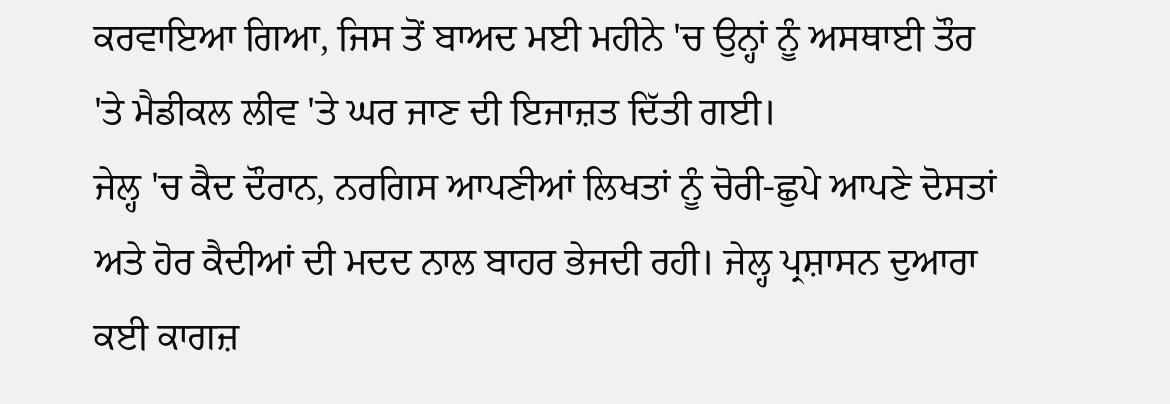ਕਰਵਾਇਆ ਗਿਆ, ਜਿਸ ਤੋਂ ਬਾਅਦ ਮਈ ਮਹੀਨੇ 'ਚ ਉਨ੍ਹਾਂ ਨੂੰ ਅਸਥਾਈ ਤੌਰ 'ਤੇ ਮੈਡੀਕਲ ਲੀਵ 'ਤੇ ਘਰ ਜਾਣ ਦੀ ਇਜਾਜ਼ਤ ਦਿੱਤੀ ਗਈ।
ਜੇਲ੍ਹ 'ਚ ਕੈਦ ਦੌਰਾਨ, ਨਰਗਿਸ ਆਪਣੀਆਂ ਲਿਖਤਾਂ ਨੂੰ ਚੋਰੀ-ਛੁਪੇ ਆਪਣੇ ਦੋਸਤਾਂ ਅਤੇ ਹੋਰ ਕੈਦੀਆਂ ਦੀ ਮਦਦ ਨਾਲ ਬਾਹਰ ਭੇਜਦੀ ਰਹੀ। ਜੇਲ੍ਹ ਪ੍ਰਸ਼ਾਸਨ ਦੁਆਰਾ ਕਈ ਕਾਗਜ਼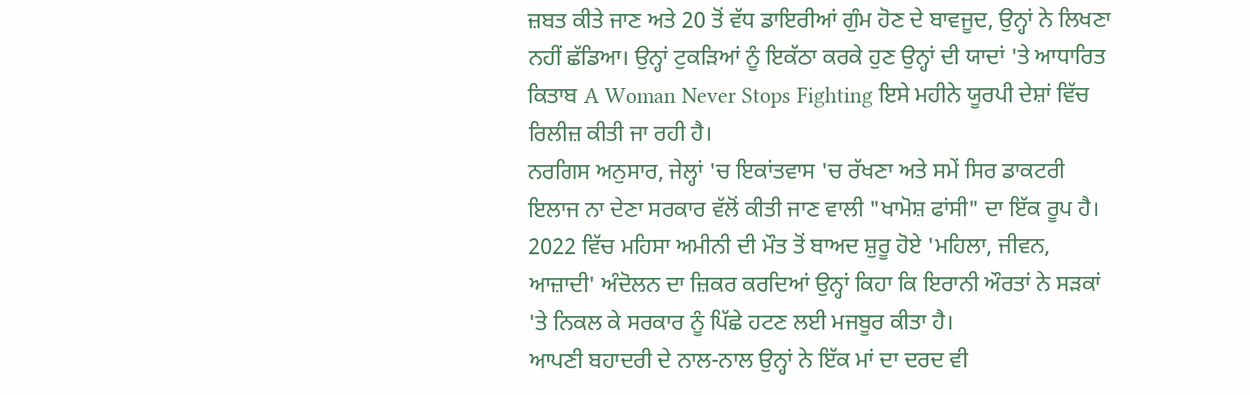ਜ਼ਬਤ ਕੀਤੇ ਜਾਣ ਅਤੇ 20 ਤੋਂ ਵੱਧ ਡਾਇਰੀਆਂ ਗੁੰਮ ਹੋਣ ਦੇ ਬਾਵਜੂਦ, ਉਨ੍ਹਾਂ ਨੇ ਲਿਖਣਾ ਨਹੀਂ ਛੱਡਿਆ। ਉਨ੍ਹਾਂ ਟੁਕੜਿਆਂ ਨੂੰ ਇਕੱਠਾ ਕਰਕੇ ਹੁਣ ਉਨ੍ਹਾਂ ਦੀ ਯਾਦਾਂ 'ਤੇ ਆਧਾਰਿਤ ਕਿਤਾਬ A Woman Never Stops Fighting ਇਸੇ ਮਹੀਨੇ ਯੂਰਪੀ ਦੇਸ਼ਾਂ ਵਿੱਚ ਰਿਲੀਜ਼ ਕੀਤੀ ਜਾ ਰਹੀ ਹੈ।
ਨਰਗਿਸ ਅਨੁਸਾਰ, ਜੇਲ੍ਹਾਂ 'ਚ ਇਕਾਂਤਵਾਸ 'ਚ ਰੱਖਣਾ ਅਤੇ ਸਮੇਂ ਸਿਰ ਡਾਕਟਰੀ ਇਲਾਜ ਨਾ ਦੇਣਾ ਸਰਕਾਰ ਵੱਲੋਂ ਕੀਤੀ ਜਾਣ ਵਾਲੀ "ਖਾਮੋਸ਼ ਫਾਂਸੀ" ਦਾ ਇੱਕ ਰੂਪ ਹੈ। 2022 ਵਿੱਚ ਮਹਿਸਾ ਅਮੀਨੀ ਦੀ ਮੌਤ ਤੋਂ ਬਾਅਦ ਸ਼ੁਰੂ ਹੋਏ 'ਮਹਿਲਾ, ਜੀਵਨ, ਆਜ਼ਾਦੀ' ਅੰਦੋਲਨ ਦਾ ਜ਼ਿਕਰ ਕਰਦਿਆਂ ਉਨ੍ਹਾਂ ਕਿਹਾ ਕਿ ਇਰਾਨੀ ਔਰਤਾਂ ਨੇ ਸੜਕਾਂ 'ਤੇ ਨਿਕਲ ਕੇ ਸਰਕਾਰ ਨੂੰ ਪਿੱਛੇ ਹਟਣ ਲਈ ਮਜਬੂਰ ਕੀਤਾ ਹੈ।
ਆਪਣੀ ਬਹਾਦਰੀ ਦੇ ਨਾਲ-ਨਾਲ ਉਨ੍ਹਾਂ ਨੇ ਇੱਕ ਮਾਂ ਦਾ ਦਰਦ ਵੀ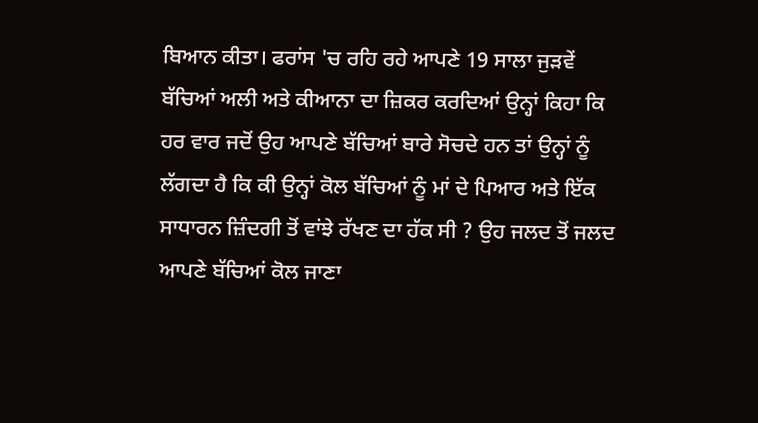ਬਿਆਨ ਕੀਤਾ। ਫਰਾਂਸ 'ਚ ਰਹਿ ਰਹੇ ਆਪਣੇ 19 ਸਾਲਾ ਜੁੜਵੇਂ ਬੱਚਿਆਂ ਅਲੀ ਅਤੇ ਕੀਆਨਾ ਦਾ ਜ਼ਿਕਰ ਕਰਦਿਆਂ ਉਨ੍ਹਾਂ ਕਿਹਾ ਕਿ ਹਰ ਵਾਰ ਜਦੋਂ ਉਹ ਆਪਣੇ ਬੱਚਿਆਂ ਬਾਰੇ ਸੋਚਦੇ ਹਨ ਤਾਂ ਉਨ੍ਹਾਂ ਨੂੰ ਲੱਗਦਾ ਹੈ ਕਿ ਕੀ ਉਨ੍ਹਾਂ ਕੋਲ ਬੱਚਿਆਂ ਨੂੰ ਮਾਂ ਦੇ ਪਿਆਰ ਅਤੇ ਇੱਕ ਸਾਧਾਰਨ ਜ਼ਿੰਦਗੀ ਤੋਂ ਵਾਂਝੇ ਰੱਖਣ ਦਾ ਹੱਕ ਸੀ ? ਉਹ ਜਲਦ ਤੋਂ ਜਲਦ ਆਪਣੇ ਬੱਚਿਆਂ ਕੋਲ ਜਾਣਾ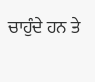ਚਾਹੁੰਦੇ ਹਨ ਤੇ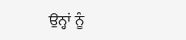ਉਨ੍ਹਾਂ ਨੂੰ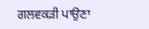ਗਲਵਕੜੀ ਪਾਉਣਾ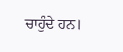ਚਾਹੁੰਦੇ ਹਨ।